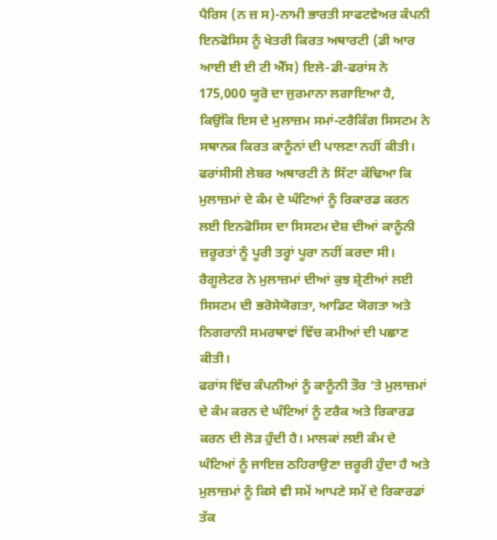ਪੈਰਿਸ (ਨ ਜ਼ ਸ)-ਨਾਮੀ ਭਾਰਤੀ ਸਾਫਟਵੇਅਰ ਕੰਪਨੀ ਇਨਫੋਸਿਸ ਨੂੰ ਖੇਤਰੀ ਕਿਰਤ ਅਥਾਰਟੀ (ਡੀ ਆਰ ਆਈ ਈ ਈ ਟੀ ਐੱਸ) ਇਲੇ-ਡੀ-ਫਰਾਂਸ ਨੇ 175,000 ਯੂਰੋ ਦਾ ਜੁਰਮਾਨਾ ਲਗਾਇਆ ਹੈ, ਕਿਉਂਕਿ ਇਸ ਦੇ ਮੁਲਾਜ਼ਮ ਸਮਾਂ-ਟਰੈਕਿੰਗ ਸਿਸਟਮ ਨੇ ਸਥਾਨਕ ਕਿਰਤ ਕਾਨੂੰਨਾਂ ਦੀ ਪਾਲਣਾ ਨਹੀਂ ਕੀਤੀ। ਫਰਾਂਸੀਸੀ ਲੇਬਰ ਅਥਾਰਟੀ ਨੇ ਸਿੱਟਾ ਕੱਢਿਆ ਕਿ ਮੁਲਾਜ਼ਮਾਂ ਦੇ ਕੰਮ ਦੇ ਘੰਟਿਆਂ ਨੂੰ ਰਿਕਾਰਡ ਕਰਨ ਲਈ ਇਨਫੋਸਿਸ ਦਾ ਸਿਸਟਮ ਦੇਸ਼ ਦੀਆਂ ਕਾਨੂੰਨੀ ਜ਼ਰੂਰਤਾਂ ਨੂੰ ਪੂਰੀ ਤਰ੍ਹਾਂ ਪੂਰਾ ਨਹੀਂ ਕਰਦਾ ਸੀ। ਰੈਗੂਲੇਟਰ ਨੇ ਮੁਲਾਜ਼ਮਾਂ ਦੀਆਂ ਕੁਝ ਸ਼੍ਰੇਣੀਆਂ ਲਈ ਸਿਸਟਮ ਦੀ ਭਰੋਸੇਯੋਗਤਾ, ਆਡਿਟ ਯੋਗਤਾ ਅਤੇ ਨਿਗਰਾਨੀ ਸਮਰਥਾਵਾਂ ਵਿੱਚ ਕਮੀਆਂ ਦੀ ਪਛਾਣ ਕੀਤੀ।
ਫਰਾਂਸ ਵਿੱਚ ਕੰਪਨੀਆਂ ਨੂੰ ਕਾਨੂੰਨੀ ਤੌਰ ‘ਤੇ ਮੁਲਾਜ਼ਮਾਂ ਦੇ ਕੰਮ ਕਰਨ ਦੇ ਘੰਟਿਆਂ ਨੂੰ ਟਰੈਕ ਅਤੇ ਰਿਕਾਰਡ ਕਰਨ ਦੀ ਲੋੜ ਹੁੰਦੀ ਹੈ। ਮਾਲਕਾਂ ਲਈ ਕੰਮ ਦੇ ਘੰਟਿਆਂ ਨੂੰ ਜਾਇਜ਼ ਠਹਿਰਾਉਣਾ ਜ਼ਰੂਰੀ ਹੁੰਦਾ ਹੈ ਅਤੇ ਮੁਲਾਜ਼ਮਾਂ ਨੂੰ ਕਿਸੇ ਵੀ ਸਮੇਂ ਆਪਣੇ ਸਮੇਂ ਦੇ ਰਿਕਾਰਡਾਂ ਤੱਕ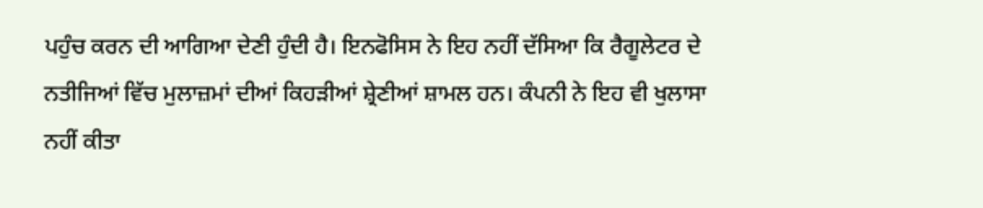ਪਹੁੰਚ ਕਰਨ ਦੀ ਆਗਿਆ ਦੇਣੀ ਹੁੰਦੀ ਹੈ। ਇਨਫੋਸਿਸ ਨੇ ਇਹ ਨਹੀਂ ਦੱਸਿਆ ਕਿ ਰੈਗੂਲੇਟਰ ਦੇ ਨਤੀਜਿਆਂ ਵਿੱਚ ਮੁਲਾਜ਼ਮਾਂ ਦੀਆਂ ਕਿਹੜੀਆਂ ਸ਼੍ਰੇਣੀਆਂ ਸ਼ਾਮਲ ਹਨ। ਕੰਪਨੀ ਨੇ ਇਹ ਵੀ ਖੁਲਾਸਾ ਨਹੀਂ ਕੀਤਾ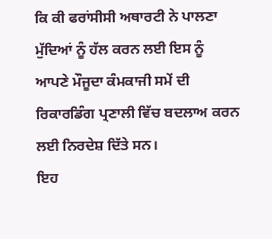ਕਿ ਕੀ ਫਰਾਂਸੀਸੀ ਅਥਾਰਟੀ ਨੇ ਪਾਲਣਾ ਮੁੱਦਿਆਂ ਨੂੰ ਹੱਲ ਕਰਨ ਲਈ ਇਸ ਨੂੰ ਆਪਣੇ ਮੌਜੂਦਾ ਕੰਮਕਾਜੀ ਸਮੇਂ ਦੀ ਰਿਕਾਰਡਿੰਗ ਪ੍ਰਣਾਲੀ ਵਿੱਚ ਬਦਲਾਅ ਕਰਨ ਲਈ ਨਿਰਦੇਸ਼ ਦਿੱਤੇ ਸਨ।
ਇਹ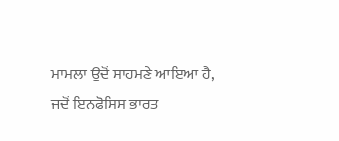ਮਾਮਲਾ ਉਦੋਂ ਸਾਹਮਣੇ ਆਇਆ ਹੈ, ਜਦੋਂ ਇਨਫੋਸਿਸ ਭਾਰਤ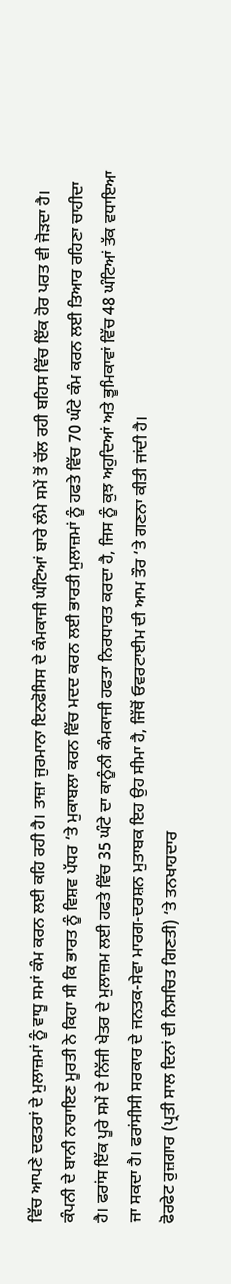ਵਿੱਚ ਆਪਣੇ ਦਫਤਰਾਂ ਦੇ ਮੁਲਾਜ਼ਮਾਂ ਨੂੰ ਵਾਧੂ ਸਮਾਂ ਕੰਮ ਕਰਨ ਲਈ ਕਹਿ ਰਹੀ ਹੈ। ਤਾਜ਼ਾ ਜੁਰਮਾਨਾ ਇਨਫੋਸਿਸ ਦੇ ਕੰਮਕਾਜੀ ਘੰਟਿਆਂ ਬਾਰੇ ਲੰਮੇ ਸਮੇਂ ਤੋਂ ਚੱਲ ਰਹੀ ਬਹਿਸ ਵਿੱਚ ਇੱਕ ਹੋਰ ਪਰਤ ਵੀ ਜੋੜਦਾ ਹੈ। ਕੰਪਨੀ ਦੇ ਬਾਨੀ ਨਾਰਾਇਣ ਮੂਰਤੀ ਨੇ ਕਿਹਾ ਸੀ ਕਿ ਭਾਰਤ ਨੂੰ ਵਿਸ਼ਵ ਪੱਧਰ ‘ਤੇ ਮੁਕਾਬਲਾ ਕਰਨ ਵਿੱਚ ਮਦਦ ਕਰਨ ਲਈ ਭਾਰਤੀ ਮੁਲਾਜ਼ਮਾਂ ਨੂੰ ਹਫਤੇ ਵਿੱਚ 70 ਘੰਟੇ ਕੰਮ ਕਰਨ ਲਈ ਤਿਆਰ ਰਹਿਣਾ ਚਾਹੀਦਾ ਹੈ। ਫਰਾਂਸ ਇੱਕ ਪੂਰੇ ਸਮੇਂ ਦੇ ਨਿੱਜੀ ਖੇਤਰ ਦੇ ਮੁਲਾਜ਼ਮ ਲਈ ਹਫਤੇ ਵਿੱਚ 35 ਘੰਟੇ ਦਾ ਕਾਨੂੰਨੀ ਕੰਮਕਾਜੀ ਹਫਤਾ ਨਿਰਧਾਰਤ ਕਰਦਾ ਹੈ, ਜਿਸ ਨੂੰ ਕੁਝ ਅਹੁਦਿਆਂ ਅਤੇ ਭੂਮਿਕਾਵਾਂ ਵਿੱਚ 48 ਘੰਟਿਆਂ ਤੱਕ ਵਧਾਇਆ ਜਾ ਸਕਦਾ ਹੈ। ਫਰਾਂਸੀਸੀ ਸਰਕਾਰ ਦੇ ਜਨਤਕ-ਸੇਵਾ ਮਾਰਗ-ਦਰਸ਼ਨ ਮੁਤਾਬਕ ਇਹ ਉਹ ਸੀਮਾ ਹੈ, ਜਿੱਥੋਂ ਓਵਰਟਾਈਮ ਦੀ ਆਮ ਤੌਰ ‘ਤੇ ਗਣਨਾ ਕੀਤੀ ਜਾਂਦੀ ਹੈ।
ਫੋਰਫੇਟ ਰੁਜ਼ਗਾਰ (ਪ੍ਰਤੀ ਸਾਲ ਦਿਨਾਂ ਦੀ ਨਿਸਚਿਤ ਗਿਣਤੀ) ‘ਤੇ ਤਨਖਾਹਦਾਰ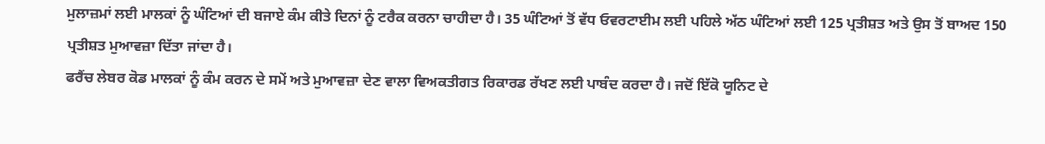ਮੁਲਾਜ਼ਮਾਂ ਲਈ ਮਾਲਕਾਂ ਨੂੰ ਘੰਟਿਆਂ ਦੀ ਬਜਾਏ ਕੰਮ ਕੀਤੇ ਦਿਨਾਂ ਨੂੰ ਟਰੈਕ ਕਰਨਾ ਚਾਹੀਦਾ ਹੈ। 35 ਘੰਟਿਆਂ ਤੋਂ ਵੱਧ ਓਵਰਟਾਈਮ ਲਈ ਪਹਿਲੇ ਅੱਠ ਘੰਟਿਆਂ ਲਈ 125 ਪ੍ਰਤੀਸ਼ਤ ਅਤੇ ਉਸ ਤੋਂ ਬਾਅਦ 150 ਪ੍ਰਤੀਸ਼ਤ ਮੁਆਵਜ਼ਾ ਦਿੱਤਾ ਜਾਂਦਾ ਹੈ।
ਫਰੈਂਚ ਲੇਬਰ ਕੋਡ ਮਾਲਕਾਂ ਨੂੰ ਕੰਮ ਕਰਨ ਦੇ ਸਮੇਂ ਅਤੇ ਮੁਆਵਜ਼ਾ ਦੇਣ ਵਾਲਾ ਵਿਅਕਤੀਗਤ ਰਿਕਾਰਡ ਰੱਖਣ ਲਈ ਪਾਬੰਦ ਕਰਦਾ ਹੈ। ਜਦੋਂ ਇੱਕੋ ਯੂਨਿਟ ਦੇ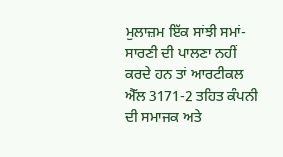ਮੁਲਾਜ਼ਮ ਇੱਕ ਸਾਂਝੀ ਸਮਾਂ-ਸਾਰਣੀ ਦੀ ਪਾਲਣਾ ਨਹੀਂ ਕਰਦੇ ਹਨ ਤਾਂ ਆਰਟੀਕਲ ਐੱਲ 3171-2 ਤਹਿਤ ਕੰਪਨੀ ਦੀ ਸਮਾਜਕ ਅਤੇ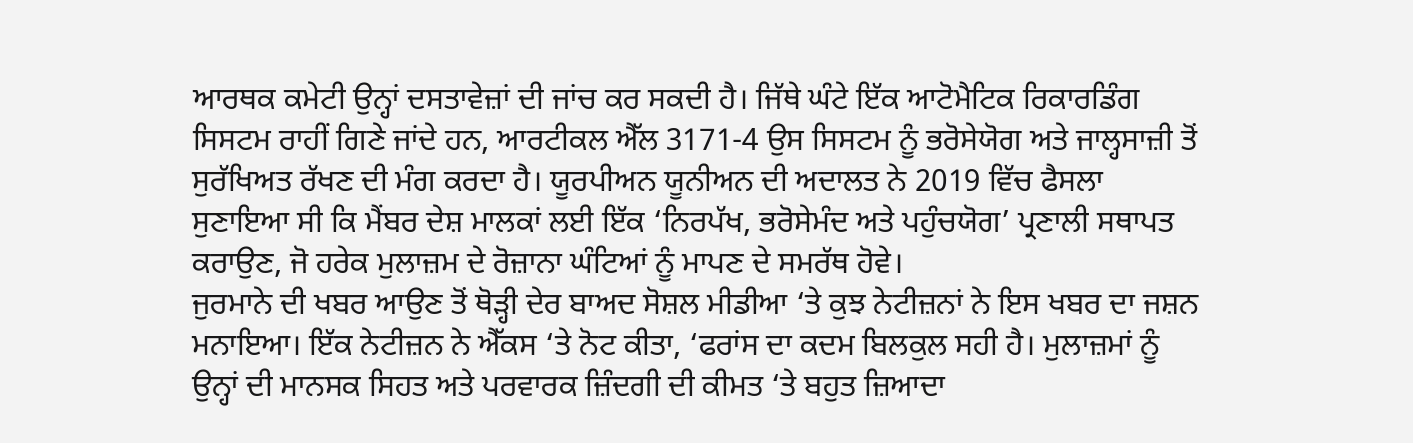ਆਰਥਕ ਕਮੇਟੀ ਉਨ੍ਹਾਂ ਦਸਤਾਵੇਜ਼ਾਂ ਦੀ ਜਾਂਚ ਕਰ ਸਕਦੀ ਹੈ। ਜਿੱਥੇ ਘੰਟੇ ਇੱਕ ਆਟੋਮੈਟਿਕ ਰਿਕਾਰਡਿੰਗ ਸਿਸਟਮ ਰਾਹੀਂ ਗਿਣੇ ਜਾਂਦੇ ਹਨ, ਆਰਟੀਕਲ ਐੱਲ 3171-4 ਉਸ ਸਿਸਟਮ ਨੂੰ ਭਰੋਸੇਯੋਗ ਅਤੇ ਜਾਲ੍ਹਸਾਜ਼ੀ ਤੋਂ ਸੁਰੱਖਿਅਤ ਰੱਖਣ ਦੀ ਮੰਗ ਕਰਦਾ ਹੈ। ਯੂਰਪੀਅਨ ਯੂਨੀਅਨ ਦੀ ਅਦਾਲਤ ਨੇ 2019 ਵਿੱਚ ਫੈਸਲਾ ਸੁਣਾਇਆ ਸੀ ਕਿ ਮੈਂਬਰ ਦੇਸ਼ ਮਾਲਕਾਂ ਲਈ ਇੱਕ ‘ਨਿਰਪੱਖ, ਭਰੋਸੇਮੰਦ ਅਤੇ ਪਹੁੰਚਯੋਗ’ ਪ੍ਰਣਾਲੀ ਸਥਾਪਤ ਕਰਾਉਣ, ਜੋ ਹਰੇਕ ਮੁਲਾਜ਼ਮ ਦੇ ਰੋਜ਼ਾਨਾ ਘੰਟਿਆਂ ਨੂੰ ਮਾਪਣ ਦੇ ਸਮਰੱਥ ਹੋਵੇ।
ਜੁਰਮਾਨੇ ਦੀ ਖਬਰ ਆਉਣ ਤੋਂ ਥੋੜ੍ਹੀ ਦੇਰ ਬਾਅਦ ਸੋਸ਼ਲ ਮੀਡੀਆ ‘ਤੇ ਕੁਝ ਨੇਟੀਜ਼ਨਾਂ ਨੇ ਇਸ ਖਬਰ ਦਾ ਜਸ਼ਨ ਮਨਾਇਆ। ਇੱਕ ਨੇਟੀਜ਼ਨ ਨੇ ਐੱਕਸ ‘ਤੇ ਨੋਟ ਕੀਤਾ, ‘ਫਰਾਂਸ ਦਾ ਕਦਮ ਬਿਲਕੁਲ ਸਹੀ ਹੈ। ਮੁਲਾਜ਼ਮਾਂ ਨੂੰ ਉਨ੍ਹਾਂ ਦੀ ਮਾਨਸਕ ਸਿਹਤ ਅਤੇ ਪਰਵਾਰਕ ਜ਼ਿੰਦਗੀ ਦੀ ਕੀਮਤ ‘ਤੇ ਬਹੁਤ ਜ਼ਿਆਦਾ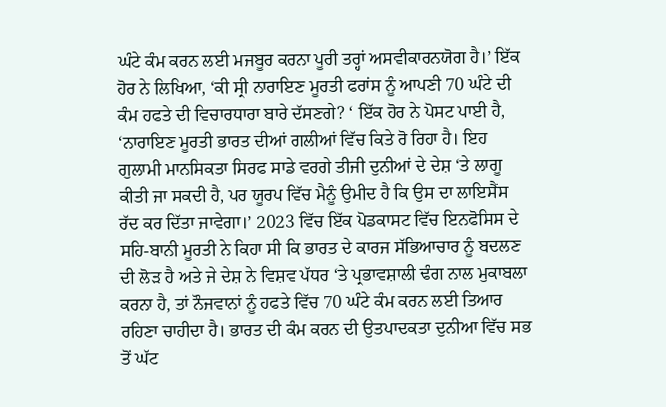ਘੰਟੇ ਕੰਮ ਕਰਨ ਲਈ ਮਜਬੂਰ ਕਰਨਾ ਪੂਰੀ ਤਰ੍ਹਾਂ ਅਸਵੀਕਾਰਨਯੋਗ ਹੈ।’ ਇੱਕ ਹੋਰ ਨੇ ਲਿਖਿਆ, ‘ਕੀ ਸ੍ਰੀ ਨਾਰਾਇਣ ਮੂਰਤੀ ਫਰਾਂਸ ਨੂੰ ਆਪਣੀ 70 ਘੰਟੇ ਦੀ ਕੰਮ ਹਫਤੇ ਦੀ ਵਿਚਾਰਧਾਰਾ ਬਾਰੇ ਦੱਸਣਗੇ? ‘ ਇੱਕ ਹੋਰ ਨੇ ਪੋਸਟ ਪਾਈ ਹੈ, ‘ਨਾਰਾਇਣ ਮੂਰਤੀ ਭਾਰਤ ਦੀਆਂ ਗਲੀਆਂ ਵਿੱਚ ਕਿਤੇ ਰੋ ਰਿਹਾ ਹੈ। ਇਹ ਗੁਲਾਮੀ ਮਾਨਸਿਕਤਾ ਸਿਰਫ ਸਾਡੇ ਵਰਗੇ ਤੀਜੀ ਦੁਨੀਆਂ ਦੇ ਦੇਸ਼ ‘ਤੇ ਲਾਗੂ ਕੀਤੀ ਜਾ ਸਕਦੀ ਹੈ, ਪਰ ਯੂਰਪ ਵਿੱਚ ਮੈਨੂੰ ਉਮੀਦ ਹੈ ਕਿ ਉਸ ਦਾ ਲਾਇਸੈਂਸ ਰੱਦ ਕਰ ਦਿੱਤਾ ਜਾਵੇਗਾ।’ 2023 ਵਿੱਚ ਇੱਕ ਪੋਡਕਾਸਟ ਵਿੱਚ ਇਨਫੋਸਿਸ ਦੇ ਸਹਿ-ਬਾਨੀ ਮੂਰਤੀ ਨੇ ਕਿਹਾ ਸੀ ਕਿ ਭਾਰਤ ਦੇ ਕਾਰਜ ਸੱਭਿਆਚਾਰ ਨੂੰ ਬਦਲਣ ਦੀ ਲੋੜ ਹੈ ਅਤੇ ਜੇ ਦੇਸ਼ ਨੇ ਵਿਸ਼ਵ ਪੱਧਰ ‘ਤੇ ਪ੍ਰਭਾਵਸ਼ਾਲੀ ਢੰਗ ਨਾਲ ਮੁਕਾਬਲਾ ਕਰਨਾ ਹੈ, ਤਾਂ ਨੌਜਵਾਨਾਂ ਨੂੰ ਹਫਤੇ ਵਿੱਚ 70 ਘੰਟੇ ਕੰਮ ਕਰਨ ਲਈ ਤਿਆਰ ਰਹਿਣਾ ਚਾਹੀਦਾ ਹੈ। ਭਾਰਤ ਦੀ ਕੰਮ ਕਰਨ ਦੀ ਉਤਪਾਦਕਤਾ ਦੁਨੀਆ ਵਿੱਚ ਸਭ ਤੋਂ ਘੱਟ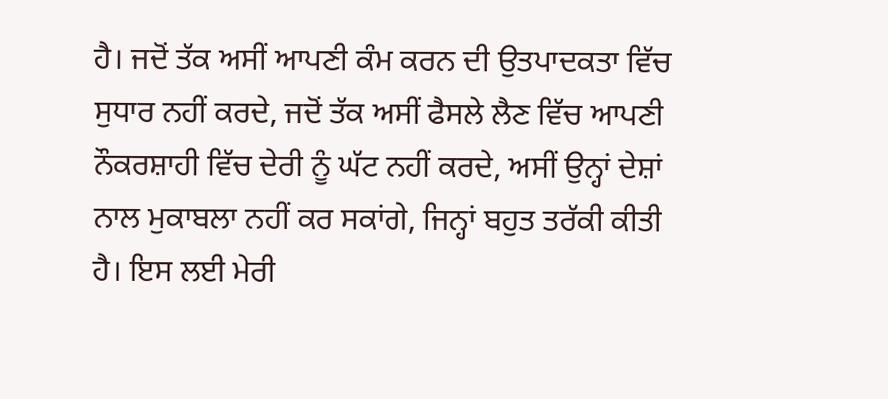ਹੈ। ਜਦੋਂ ਤੱਕ ਅਸੀਂ ਆਪਣੀ ਕੰਮ ਕਰਨ ਦੀ ਉਤਪਾਦਕਤਾ ਵਿੱਚ ਸੁਧਾਰ ਨਹੀਂ ਕਰਦੇ, ਜਦੋਂ ਤੱਕ ਅਸੀਂ ਫੈਸਲੇ ਲੈਣ ਵਿੱਚ ਆਪਣੀ ਨੌਕਰਸ਼ਾਹੀ ਵਿੱਚ ਦੇਰੀ ਨੂੰ ਘੱਟ ਨਹੀਂ ਕਰਦੇ, ਅਸੀਂ ਉਨ੍ਹਾਂ ਦੇਸ਼ਾਂ ਨਾਲ ਮੁਕਾਬਲਾ ਨਹੀਂ ਕਰ ਸਕਾਂਗੇ, ਜਿਨ੍ਹਾਂ ਬਹੁਤ ਤਰੱਕੀ ਕੀਤੀ ਹੈ। ਇਸ ਲਈ ਮੇਰੀ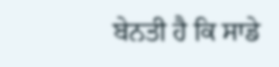ਬੇਨਤੀ ਹੈ ਕਿ ਸਾਡੇ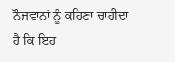ਨੌਜਵਾਨਾਂ ਨੂੰ ਕਹਿਣਾ ਚਾਹੀਦਾ ਹੈ ਕਿ ਇਹ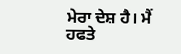ਮੇਰਾ ਦੇਸ਼ ਹੈ। ਮੈਂ ਹਫਤੇ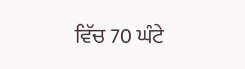ਵਿੱਚ 70 ਘੰਟੇ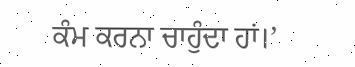ਕੰਮ ਕਰਨਾ ਚਾਹੁੰਦਾ ਹਾਂ।’